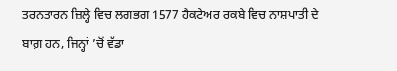ਤਰਨਤਾਰਨ ਜ਼ਿਲ੍ਹੇ ਵਿਚ ਲਗਭਗ 1577 ਹੈਕਟੇਅਰ ਰਕਬੇ ਵਿਚ ਨਾਸ਼ਪਾਤੀ ਦੇ ਬਾਗ਼ ਹਨ, ਜਿਨ੍ਹਾਂ ’ਚੋਂ ਵੱਡਾ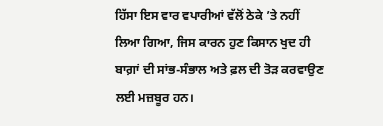ਹਿੱਸਾ ਇਸ ਵਾਰ ਵਪਾਰੀਆਂ ਵੱਲੋਂ ਠੇਕੇ ’ਤੇ ਨਹੀਂ ਲਿਆ ਗਿਆ, ਜਿਸ ਕਾਰਨ ਹੁਣ ਕਿਸਾਨ ਖੁਦ ਹੀ ਬਾਗ਼ਾਂ ਦੀ ਸਾਂਭ-ਸੰਭਾਲ ਅਤੇ ਫ਼ਲ ਦੀ ਤੋੜ ਕਰਵਾਉਣ ਲਈ ਮਜ਼ਬੂਰ ਹਨ।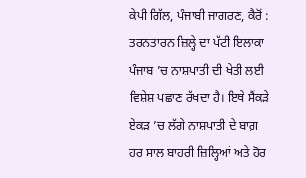ਕੇਪੀ ਗਿੱਲ, ਪੰਜਾਬੀ ਜਾਗਰਣ, ਕੈਰੋਂ : ਤਰਨਤਾਰਨ ਜ਼ਿਲ੍ਹੇ ਦਾ ਪੱਟੀ ਇਲਾਕਾ ਪੰਜਾਬ ’ਚ ਨਾਸ਼ਪਾਤੀ ਦੀ ਖੇਤੀ ਲਈ ਵਿਸ਼ੇਸ਼ ਪਛਾਣ ਰੱਖਦਾ ਹੈ। ਇਥੇ ਸੈਂਕੜੇ ਏਕੜ ’ਚ ਲੱਗੇ ਨਾਸ਼ਪਾਤੀ ਦੇ ਬਾਗ਼ ਹਰ ਸਾਲ ਬਾਹਰੀ ਜ਼ਿਲ੍ਹਿਆਂ ਅਤੇ ਹੋਰ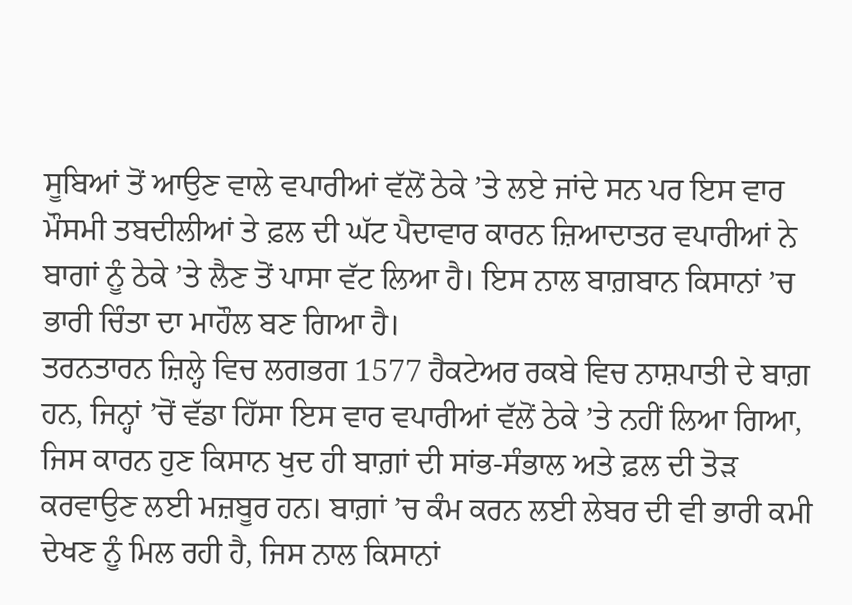ਸੂਬਿਆਂ ਤੋਂ ਆਉਣ ਵਾਲੇ ਵਪਾਰੀਆਂ ਵੱਲੋਂ ਠੇਕੇ ’ਤੇ ਲਏ ਜਾਂਦੇ ਸਨ ਪਰ ਇਸ ਵਾਰ ਮੌਸਮੀ ਤਬਦੀਲੀਆਂ ਤੇ ਫ਼ਲ ਦੀ ਘੱਟ ਪੈਦਾਵਾਰ ਕਾਰਨ ਜ਼ਿਆਦਾਤਰ ਵਪਾਰੀਆਂ ਨੇ ਬਾਗਾਂ ਨੂੰ ਠੇਕੇ ’ਤੇ ਲੈਣ ਤੋਂ ਪਾਸਾ ਵੱਟ ਲਿਆ ਹੈ। ਇਸ ਨਾਲ ਬਾਗ਼ਬਾਨ ਕਿਸਾਨਾਂ ’ਚ ਭਾਰੀ ਚਿੰਤਾ ਦਾ ਮਾਹੌਲ ਬਣ ਗਿਆ ਹੈ।
ਤਰਨਤਾਰਨ ਜ਼ਿਲ੍ਹੇ ਵਿਚ ਲਗਭਗ 1577 ਹੈਕਟੇਅਰ ਰਕਬੇ ਵਿਚ ਨਾਸ਼ਪਾਤੀ ਦੇ ਬਾਗ਼ ਹਨ, ਜਿਨ੍ਹਾਂ ’ਚੋਂ ਵੱਡਾ ਹਿੱਸਾ ਇਸ ਵਾਰ ਵਪਾਰੀਆਂ ਵੱਲੋਂ ਠੇਕੇ ’ਤੇ ਨਹੀਂ ਲਿਆ ਗਿਆ, ਜਿਸ ਕਾਰਨ ਹੁਣ ਕਿਸਾਨ ਖੁਦ ਹੀ ਬਾਗ਼ਾਂ ਦੀ ਸਾਂਭ-ਸੰਭਾਲ ਅਤੇ ਫ਼ਲ ਦੀ ਤੋੜ ਕਰਵਾਉਣ ਲਈ ਮਜ਼ਬੂਰ ਹਨ। ਬਾਗ਼ਾਂ ’ਚ ਕੰਮ ਕਰਨ ਲਈ ਲੇਬਰ ਦੀ ਵੀ ਭਾਰੀ ਕਮੀ ਦੇਖਣ ਨੂੰ ਮਿਲ ਰਹੀ ਹੈ, ਜਿਸ ਨਾਲ ਕਿਸਾਨਾਂ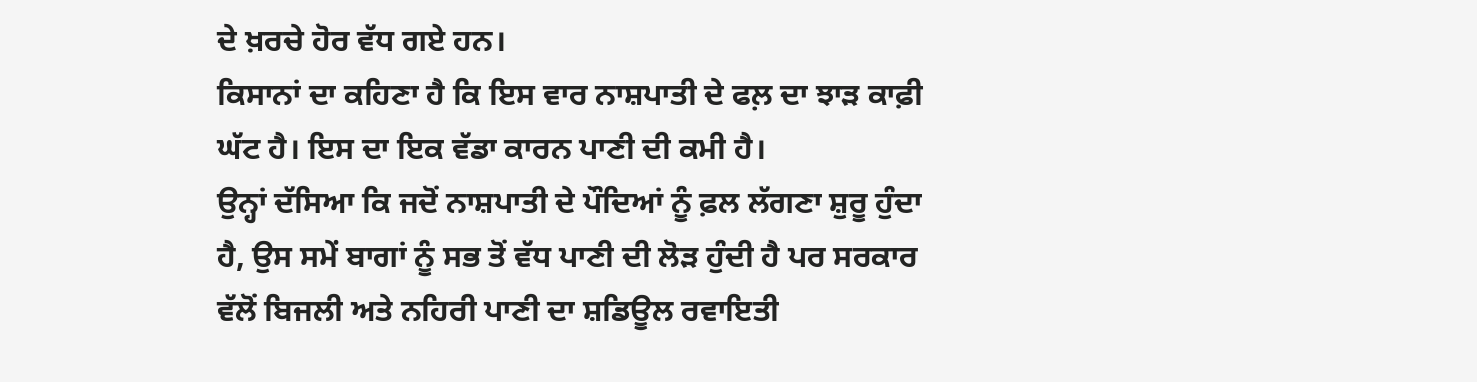ਦੇ ਖ਼ਰਚੇ ਹੋਰ ਵੱਧ ਗਏ ਹਨ।
ਕਿਸਾਨਾਂ ਦਾ ਕਹਿਣਾ ਹੈ ਕਿ ਇਸ ਵਾਰ ਨਾਸ਼ਪਾਤੀ ਦੇ ਫਲ਼ ਦਾ ਝਾੜ ਕਾਫ਼ੀ ਘੱਟ ਹੈ। ਇਸ ਦਾ ਇਕ ਵੱਡਾ ਕਾਰਨ ਪਾਣੀ ਦੀ ਕਮੀ ਹੈ।
ਉਨ੍ਹਾਂ ਦੱਸਿਆ ਕਿ ਜਦੋਂ ਨਾਸ਼ਪਾਤੀ ਦੇ ਪੌਦਿਆਂ ਨੂੰ ਫ਼ਲ ਲੱਗਣਾ ਸ਼ੁਰੂ ਹੁੰਦਾ ਹੈ, ਉਸ ਸਮੇਂ ਬਾਗਾਂ ਨੂੰ ਸਭ ਤੋਂ ਵੱਧ ਪਾਣੀ ਦੀ ਲੋੜ ਹੁੰਦੀ ਹੈ ਪਰ ਸਰਕਾਰ ਵੱਲੋਂ ਬਿਜਲੀ ਅਤੇ ਨਹਿਰੀ ਪਾਣੀ ਦਾ ਸ਼ਡਿਊਲ ਰਵਾਇਤੀ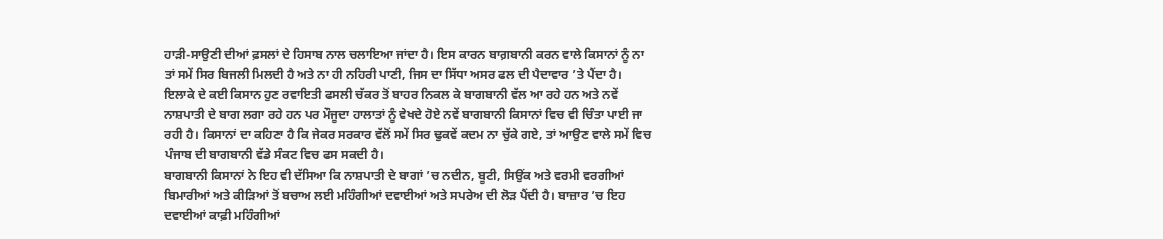ਹਾੜੀ-ਸਾਉਣੀ ਦੀਆਂ ਫ਼ਸਲਾਂ ਦੇ ਹਿਸਾਬ ਨਾਲ ਚਲਾਇਆ ਜਾਂਦਾ ਹੈ। ਇਸ ਕਾਰਨ ਬਾਗ਼ਬਾਨੀ ਕਰਨ ਵਾਲੇ ਕਿਸਾਨਾਂ ਨੂੰ ਨਾ ਤਾਂ ਸਮੇਂ ਸਿਰ ਬਿਜਲੀ ਮਿਲਦੀ ਹੈ ਅਤੇ ਨਾ ਹੀ ਨਹਿਰੀ ਪਾਣੀ, ਜਿਸ ਦਾ ਸਿੱਧਾ ਅਸਰ ਫਲ ਦੀ ਪੈਦਾਵਾਰ ’ਤੇ ਪੈਂਦਾ ਹੈ।
ਇਲਾਕੇ ਦੇ ਕਈ ਕਿਸਾਨ ਹੁਣ ਰਵਾਇਤੀ ਫਸਲੀ ਚੱਕਰ ਤੋਂ ਬਾਹਰ ਨਿਕਲ ਕੇ ਬਾਗਬਾਨੀ ਵੱਲ ਆ ਰਹੇ ਹਨ ਅਤੇ ਨਵੇਂ ਨਾਸ਼ਪਾਤੀ ਦੇ ਬਾਗ ਲਗਾ ਰਹੇ ਹਨ ਪਰ ਮੌਜੂਦਾ ਹਾਲਾਤਾਂ ਨੂੰ ਵੇਖਦੇ ਹੋਏ ਨਵੇਂ ਬਾਗਬਾਨੀ ਕਿਸਾਨਾਂ ਵਿਚ ਵੀ ਚਿੰਤਾ ਪਾਈ ਜਾ ਰਹੀ ਹੈ। ਕਿਸਾਨਾਂ ਦਾ ਕਹਿਣਾ ਹੈ ਕਿ ਜੇਕਰ ਸਰਕਾਰ ਵੱਲੋਂ ਸਮੇਂ ਸਿਰ ਢੁਕਵੇਂ ਕਦਮ ਨਾ ਚੁੱਕੇ ਗਏ, ਤਾਂ ਆਉਣ ਵਾਲੇ ਸਮੇਂ ਵਿਚ ਪੰਜਾਬ ਦੀ ਬਾਗਬਾਨੀ ਵੱਡੇ ਸੰਕਟ ਵਿਚ ਫਸ ਸਕਦੀ ਹੈ।
ਬਾਗਬਾਨੀ ਕਿਸਾਨਾਂ ਨੇ ਇਹ ਵੀ ਦੱਸਿਆ ਕਿ ਨਾਸ਼ਪਾਤੀ ਦੇ ਬਾਗਾਂ ’ਚ ਨਦੀਨ, ਬੂਟੀ, ਸਿਉਂਕ ਅਤੇ ਵਰਮੀ ਵਰਗੀਆਂ ਬਿਮਾਰੀਆਂ ਅਤੇ ਕੀੜਿਆਂ ਤੋਂ ਬਚਾਅ ਲਈ ਮਹਿੰਗੀਆਂ ਦਵਾਈਆਂ ਅਤੇ ਸਪਰੇਅ ਦੀ ਲੋੜ ਪੈਂਦੀ ਹੈ। ਬਾਜ਼ਾਰ ’ਚ ਇਹ ਦਵਾਈਆਂ ਕਾਫ਼ੀ ਮਹਿੰਗੀਆਂ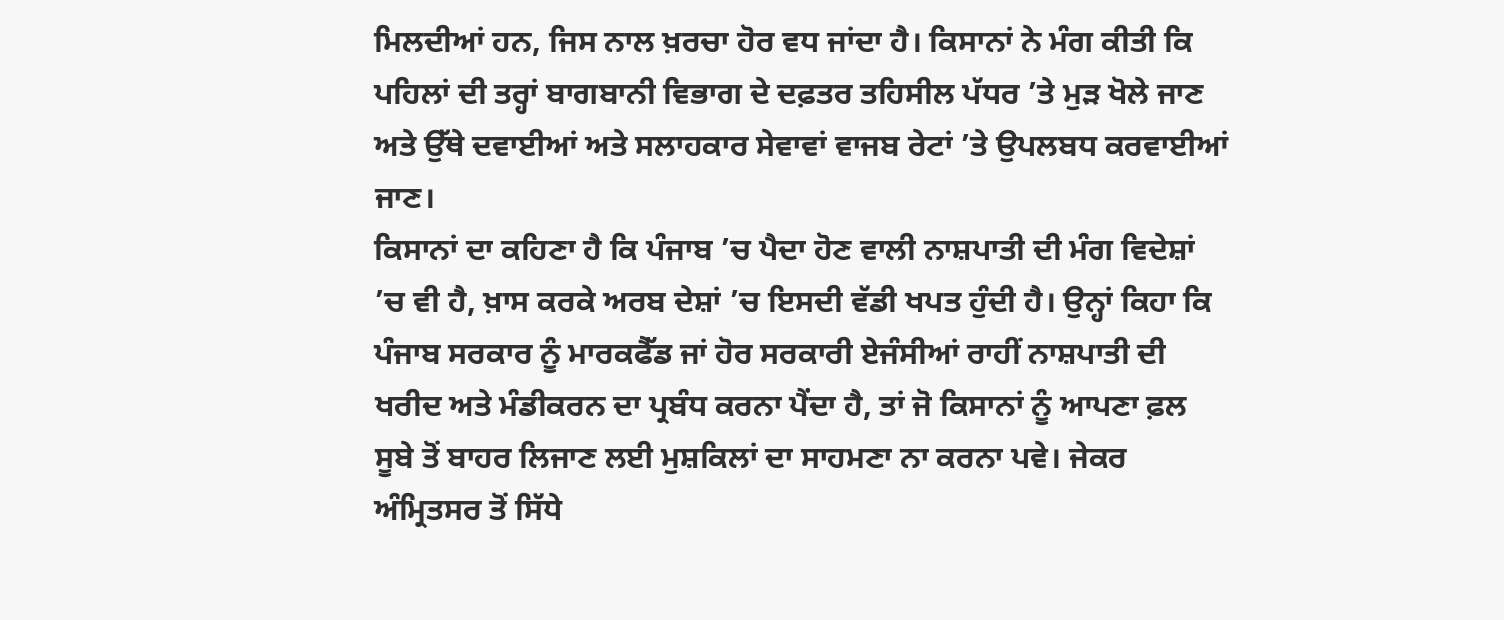ਮਿਲਦੀਆਂ ਹਨ, ਜਿਸ ਨਾਲ ਖ਼ਰਚਾ ਹੋਰ ਵਧ ਜਾਂਦਾ ਹੈ। ਕਿਸਾਨਾਂ ਨੇ ਮੰਗ ਕੀਤੀ ਕਿ ਪਹਿਲਾਂ ਦੀ ਤਰ੍ਹਾਂ ਬਾਗਬਾਨੀ ਵਿਭਾਗ ਦੇ ਦਫ਼ਤਰ ਤਹਿਸੀਲ ਪੱਧਰ ’ਤੇ ਮੁੜ ਖੋਲੇ ਜਾਣ ਅਤੇ ਉੱਥੇ ਦਵਾਈਆਂ ਅਤੇ ਸਲਾਹਕਾਰ ਸੇਵਾਵਾਂ ਵਾਜਬ ਰੇਟਾਂ ’ਤੇ ਉਪਲਬਧ ਕਰਵਾਈਆਂ ਜਾਣ।
ਕਿਸਾਨਾਂ ਦਾ ਕਹਿਣਾ ਹੈ ਕਿ ਪੰਜਾਬ ’ਚ ਪੈਦਾ ਹੋਣ ਵਾਲੀ ਨਾਸ਼ਪਾਤੀ ਦੀ ਮੰਗ ਵਿਦੇਸ਼ਾਂ ’ਚ ਵੀ ਹੈ, ਖ਼ਾਸ ਕਰਕੇ ਅਰਬ ਦੇਸ਼ਾਂ ’ਚ ਇਸਦੀ ਵੱਡੀ ਖਪਤ ਹੁੰਦੀ ਹੈ। ਉਨ੍ਹਾਂ ਕਿਹਾ ਕਿ ਪੰਜਾਬ ਸਰਕਾਰ ਨੂੰ ਮਾਰਕਫੈੱਡ ਜਾਂ ਹੋਰ ਸਰਕਾਰੀ ਏਜੰਸੀਆਂ ਰਾਹੀਂ ਨਾਸ਼ਪਾਤੀ ਦੀ ਖਰੀਦ ਅਤੇ ਮੰਡੀਕਰਨ ਦਾ ਪ੍ਰਬੰਧ ਕਰਨਾ ਪੈਂਦਾ ਹੈ, ਤਾਂ ਜੋ ਕਿਸਾਨਾਂ ਨੂੰ ਆਪਣਾ ਫ਼ਲ ਸੂਬੇ ਤੋਂ ਬਾਹਰ ਲਿਜਾਣ ਲਈ ਮੁਸ਼ਕਿਲਾਂ ਦਾ ਸਾਹਮਣਾ ਨਾ ਕਰਨਾ ਪਵੇ। ਜੇਕਰ ਅੰਮ੍ਰਿਤਸਰ ਤੋਂ ਸਿੱਧੇ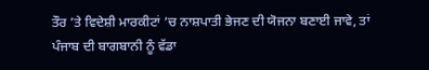ਤੌਰ ’ਤੇ ਵਿਦੇਸ਼ੀ ਮਾਰਕੀਟਾਂ ’ਚ ਨਾਸ਼ਪਾਤੀ ਭੇਜਣ ਦੀ ਯੋਜਨਾ ਬਣਾਈ ਜਾਵੇ, ਤਾਂ ਪੰਜਾਬ ਦੀ ਬਾਗਬਾਨੀ ਨੂੰ ਵੱਡਾ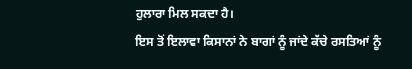ਹੁਲਾਰਾ ਮਿਲ ਸਕਦਾ ਹੈ।
ਇਸ ਤੋਂ ਇਲਾਵਾ ਕਿਸਾਨਾਂ ਨੇ ਬਾਗਾਂ ਨੂੰ ਜਾਂਦੇ ਕੱਚੇ ਰਸਤਿਆਂ ਨੂੰ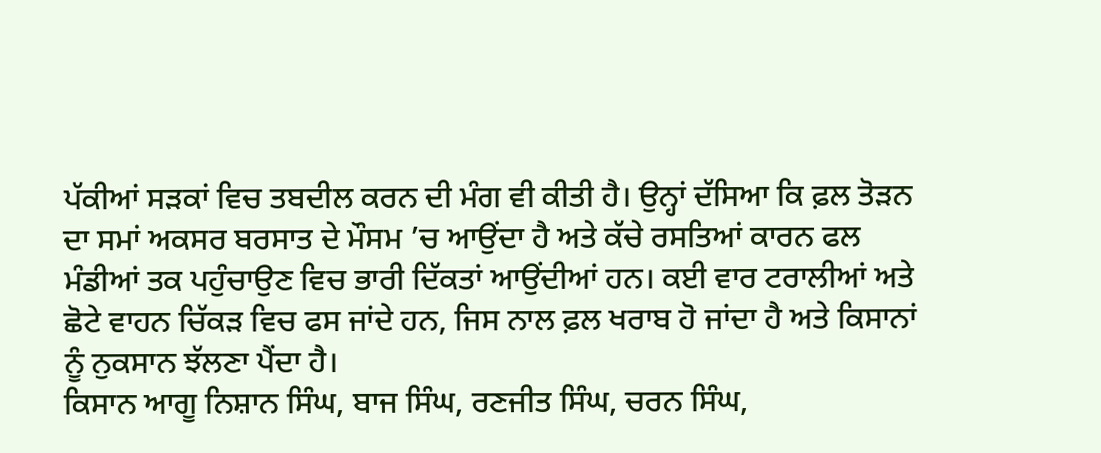ਪੱਕੀਆਂ ਸੜਕਾਂ ਵਿਚ ਤਬਦੀਲ ਕਰਨ ਦੀ ਮੰਗ ਵੀ ਕੀਤੀ ਹੈ। ਉਨ੍ਹਾਂ ਦੱਸਿਆ ਕਿ ਫ਼ਲ ਤੋੜਨ ਦਾ ਸਮਾਂ ਅਕਸਰ ਬਰਸਾਤ ਦੇ ਮੌਸਮ ’ਚ ਆਉਂਦਾ ਹੈ ਅਤੇ ਕੱਚੇ ਰਸਤਿਆਂ ਕਾਰਨ ਫਲ ਮੰਡੀਆਂ ਤਕ ਪਹੁੰਚਾਉਣ ਵਿਚ ਭਾਰੀ ਦਿੱਕਤਾਂ ਆਉਂਦੀਆਂ ਹਨ। ਕਈ ਵਾਰ ਟਰਾਲੀਆਂ ਅਤੇ ਛੋਟੇ ਵਾਹਨ ਚਿੱਕੜ ਵਿਚ ਫਸ ਜਾਂਦੇ ਹਨ, ਜਿਸ ਨਾਲ ਫ਼ਲ ਖਰਾਬ ਹੋ ਜਾਂਦਾ ਹੈ ਅਤੇ ਕਿਸਾਨਾਂ ਨੂੰ ਨੁਕਸਾਨ ਝੱਲਣਾ ਪੈਂਦਾ ਹੈ।
ਕਿਸਾਨ ਆਗੂ ਨਿਸ਼ਾਨ ਸਿੰਘ, ਬਾਜ ਸਿੰਘ, ਰਣਜੀਤ ਸਿੰਘ, ਚਰਨ ਸਿੰਘ,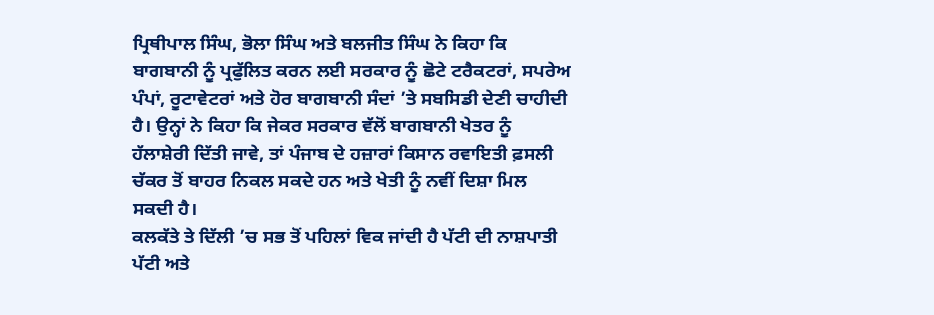ਪ੍ਰਿਥੀਪਾਲ ਸਿੰਘ, ਭੋਲਾ ਸਿੰਘ ਅਤੇ ਬਲਜੀਤ ਸਿੰਘ ਨੇ ਕਿਹਾ ਕਿ ਬਾਗਬਾਨੀ ਨੂੰ ਪ੍ਰਫੁੱਲਿਤ ਕਰਨ ਲਈ ਸਰਕਾਰ ਨੂੰ ਛੋਟੇ ਟਰੈਕਟਰਾਂ, ਸਪਰੇਅ ਪੰਪਾਂ, ਰੂਟਾਵੇਟਰਾਂ ਅਤੇ ਹੋਰ ਬਾਗਬਾਨੀ ਸੰਦਾਂ ’ਤੇ ਸਬਸਿਡੀ ਦੇਣੀ ਚਾਹੀਦੀ ਹੈ। ਉਨ੍ਹਾਂ ਨੇ ਕਿਹਾ ਕਿ ਜੇਕਰ ਸਰਕਾਰ ਵੱਲੋਂ ਬਾਗਬਾਨੀ ਖੇਤਰ ਨੂੰ ਹੱਲਾਸ਼ੇਰੀ ਦਿੱਤੀ ਜਾਵੇ, ਤਾਂ ਪੰਜਾਬ ਦੇ ਹਜ਼ਾਰਾਂ ਕਿਸਾਨ ਰਵਾਇਤੀ ਫ਼ਸਲੀ ਚੱਕਰ ਤੋਂ ਬਾਹਰ ਨਿਕਲ ਸਕਦੇ ਹਨ ਅਤੇ ਖੇਤੀ ਨੂੰ ਨਵੀਂ ਦਿਸ਼ਾ ਮਿਲ ਸਕਦੀ ਹੈ।
ਕਲਕੱਤੇ ਤੇ ਦਿੱਲੀ ’ਚ ਸਭ ਤੋਂ ਪਹਿਲਾਂ ਵਿਕ ਜਾਂਦੀ ਹੈ ਪੱਟੀ ਦੀ ਨਾਸ਼ਪਾਤੀ
ਪੱਟੀ ਅਤੇ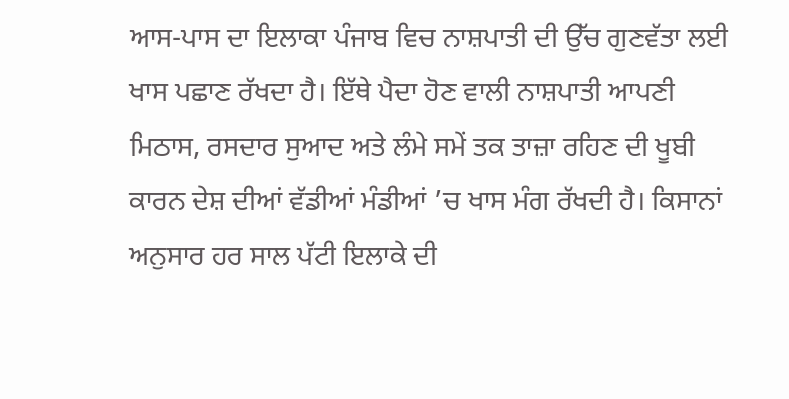ਆਸ-ਪਾਸ ਦਾ ਇਲਾਕਾ ਪੰਜਾਬ ਵਿਚ ਨਾਸ਼ਪਾਤੀ ਦੀ ਉੱਚ ਗੁਣਵੱਤਾ ਲਈ ਖਾਸ ਪਛਾਣ ਰੱਖਦਾ ਹੈ। ਇੱਥੇ ਪੈਦਾ ਹੋਣ ਵਾਲੀ ਨਾਸ਼ਪਾਤੀ ਆਪਣੀ ਮਿਠਾਸ, ਰਸਦਾਰ ਸੁਆਦ ਅਤੇ ਲੰਮੇ ਸਮੇਂ ਤਕ ਤਾਜ਼ਾ ਰਹਿਣ ਦੀ ਖੂਬੀ ਕਾਰਨ ਦੇਸ਼ ਦੀਆਂ ਵੱਡੀਆਂ ਮੰਡੀਆਂ ’ਚ ਖਾਸ ਮੰਗ ਰੱਖਦੀ ਹੈ। ਕਿਸਾਨਾਂ ਅਨੁਸਾਰ ਹਰ ਸਾਲ ਪੱਟੀ ਇਲਾਕੇ ਦੀ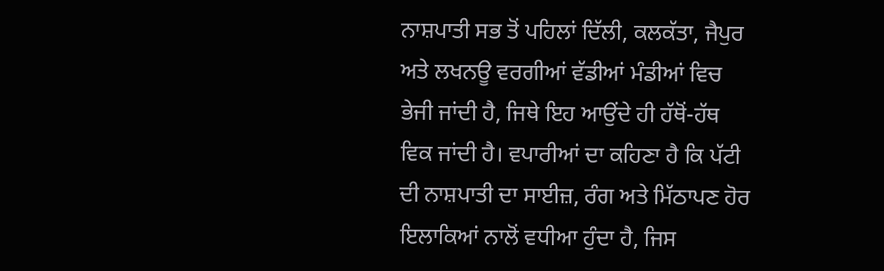ਨਾਸ਼ਪਾਤੀ ਸਭ ਤੋਂ ਪਹਿਲਾਂ ਦਿੱਲੀ, ਕਲਕੱਤਾ, ਜੈਪੁਰ ਅਤੇ ਲਖਨਊ ਵਰਗੀਆਂ ਵੱਡੀਆਂ ਮੰਡੀਆਂ ਵਿਚ ਭੇਜੀ ਜਾਂਦੀ ਹੈ, ਜਿਥੇ ਇਹ ਆਉਂਦੇ ਹੀ ਹੱਥੋਂ-ਹੱਥ ਵਿਕ ਜਾਂਦੀ ਹੈ। ਵਪਾਰੀਆਂ ਦਾ ਕਹਿਣਾ ਹੈ ਕਿ ਪੱਟੀ ਦੀ ਨਾਸ਼ਪਾਤੀ ਦਾ ਸਾਈਜ਼, ਰੰਗ ਅਤੇ ਮਿੱਠਾਪਣ ਹੋਰ ਇਲਾਕਿਆਂ ਨਾਲੋਂ ਵਧੀਆ ਹੁੰਦਾ ਹੈ, ਜਿਸ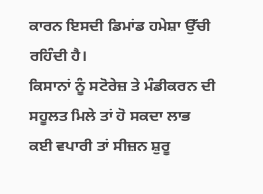ਕਾਰਨ ਇਸਦੀ ਡਿਮਾਂਡ ਹਮੇਸ਼ਾ ਉੱਚੀ ਰਹਿੰਦੀ ਹੈ।
ਕਿਸਾਨਾਂ ਨੂੰ ਸਟੋਰੇਜ਼ ਤੇ ਮੰਡੀਕਰਨ ਦੀ ਸਹੂਲਤ ਮਿਲੇ ਤਾਂ ਹੋ ਸਕਦਾ ਲਾਭ
ਕਈ ਵਪਾਰੀ ਤਾਂ ਸੀਜ਼ਨ ਸ਼ੁਰੂ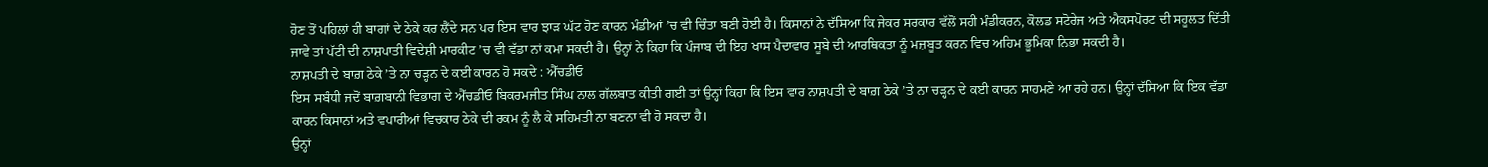ਹੋਣ ਤੋਂ ਪਹਿਲਾਂ ਹੀ ਬਾਗਾਂ ਦੇ ਠੇਕੇ ਕਰ ਲੈਂਦੇ ਸਨ ਪਰ ਇਸ ਵਾਰ ਝਾੜ ਘੱਟ ਹੋਣ ਕਾਰਨ ਮੰਡੀਆਂ ’ਚ ਵੀ ਚਿੰਤਾ ਬਣੀ ਹੋਈ ਹੈ। ਕਿਸਾਨਾਂ ਨੇ ਦੱਸਿਆ ਕਿ ਜੇਕਰ ਸਰਕਾਰ ਵੱਲੋਂ ਸਹੀ ਮੰਡੀਕਰਨ, ਕੋਲਡ ਸਟੋਰੇਜ ਅਤੇ ਐਕਸਪੋਰਟ ਦੀ ਸਹੂਲਤ ਦਿੱਤੀ ਜਾਵੇ ਤਾਂ ਪੱਟੀ ਦੀ ਨਾਸ਼ਪਾਤੀ ਵਿਦੇਸ਼ੀ ਮਾਰਕੀਟ ’ਚ ਵੀ ਵੱਡਾ ਨਾਂ ਕਮਾ ਸਕਦੀ ਹੈ। ਉਨ੍ਹਾਂ ਨੇ ਕਿਹਾ ਕਿ ਪੰਜਾਬ ਦੀ ਇਹ ਖਾਸ ਪੈਦਾਵਾਰ ਸੂਬੇ ਦੀ ਆਰਥਿਕਤਾ ਨੂੰ ਮਜ਼ਬੂਤ ਕਰਨ ਵਿਚ ਅਹਿਮ ਭੂਮਿਕਾ ਨਿਭਾ ਸਕਦੀ ਹੈ।
ਨਾਸ਼ਪਤੀ ਦੇ ਬਾਗ਼ ਠੇਕੇ ’ਤੇ ਨਾ ਚੜ੍ਹਨ ਦੇ ਕਈ ਕਾਰਨ ਹੋ ਸਕਦੇ : ਐੱਚਡੀਓ
ਇਸ ਸਬੰਧੀ ਜਦੋਂ ਬਾਗ਼ਬਾਨੀ ਵਿਭਾਗ ਦੇ ਐੱਚਡੀਓ ਬਿਕਰਮਜੀਤ ਸਿੰਘ ਨਾਲ ਗੱਲਬਾਤ ਕੀਤੀ ਗਈ ਤਾਂ ਉਨ੍ਹਾਂ ਕਿਹਾ ਕਿ ਇਸ ਵਾਰ ਨਾਸ਼ਪਤੀ ਦੇ ਬਾਗ਼ ਠੇਕੇ ’ਤੇ ਨਾ ਚੜ੍ਹਨ ਦੇ ਕਈ ਕਾਰਨ ਸਾਹਮਣੇ ਆ ਰਹੇ ਹਨ। ਉਨ੍ਹਾਂ ਦੱਸਿਆ ਕਿ ਇਕ ਵੱਡਾ ਕਾਰਨ ਕਿਸਾਨਾਂ ਅਤੇ ਵਪਾਰੀਆਂ ਵਿਚਕਾਰ ਠੇਕੇ ਦੀ ਰਕਮ ਨੂੰ ਲੈ ਕੇ ਸਹਿਮਤੀ ਨਾ ਬਣਨਾ ਵੀ ਹੋ ਸਕਦਾ ਹੈ।
ਉਨ੍ਹਾਂ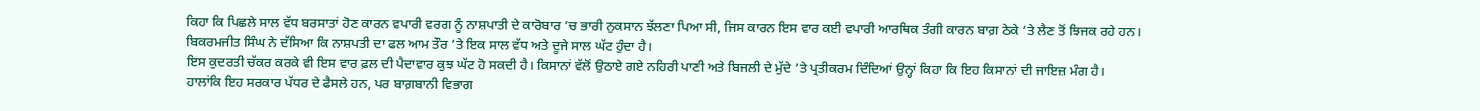ਕਿਹਾ ਕਿ ਪਿਛਲੇ ਸਾਲ ਵੱਧ ਬਰਸਾਤਾਂ ਹੋਣ ਕਾਰਨ ਵਪਾਰੀ ਵਰਗ ਨੂੰ ਨਾਸ਼ਪਾਤੀ ਦੇ ਕਾਰੋਬਾਰ ’ਚ ਭਾਰੀ ਨੁਕਸਾਨ ਝੱਲਣਾ ਪਿਆ ਸੀ, ਜਿਸ ਕਾਰਨ ਇਸ ਵਾਰ ਕਈ ਵਪਾਰੀ ਆਰਥਿਕ ਤੰਗੀ ਕਾਰਨ ਬਾਗ਼ ਠੇਕੇ ’ਤੇ ਲੈਣ ਤੋਂ ਝਿਜਕ ਰਹੇ ਹਨ।
ਬਿਕਰਮਜੀਤ ਸਿੰਘ ਨੇ ਦੱਸਿਆ ਕਿ ਨਾਸ਼ਪਤੀ ਦਾ ਫਲ ਆਮ ਤੌਰ ’ਤੇ ਇਕ ਸਾਲ ਵੱਧ ਅਤੇ ਦੂਜੇ ਸਾਲ ਘੱਟ ਹੁੰਦਾ ਹੈ।
ਇਸ ਕੁਦਰਤੀ ਚੱਕਰ ਕਰਕੇ ਵੀ ਇਸ ਵਾਰ ਫ਼ਲ ਦੀ ਪੈਦਾਵਾਰ ਕੁਝ ਘੱਟ ਹੋ ਸਕਦੀ ਹੈ। ਕਿਸਾਨਾਂ ਵੱਲੋਂ ਉਠਾਏ ਗਏ ਨਹਿਰੀ ਪਾਣੀ ਅਤੇ ਬਿਜਲੀ ਦੇ ਮੁੱਦੇ ’ਤੇ ਪ੍ਰਤੀਕਰਮ ਦਿੰਦਿਆਂ ਉਨ੍ਹਾਂ ਕਿਹਾ ਕਿ ਇਹ ਕਿਸਾਨਾਂ ਦੀ ਜਾਇਜ਼ ਮੰਗ ਹੈ।
ਹਾਲਾਂਕਿ ਇਹ ਸਰਕਾਰ ਪੱਧਰ ਦੇ ਫੈਸਲੇ ਹਨ, ਪਰ ਬਾਗ਼ਬਾਨੀ ਵਿਭਾਗ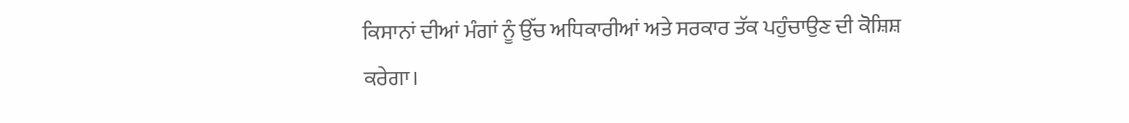ਕਿਸਾਨਾਂ ਦੀਆਂ ਮੰਗਾਂ ਨੂੰ ਉੱਚ ਅਧਿਕਾਰੀਆਂ ਅਤੇ ਸਰਕਾਰ ਤੱਕ ਪਹੁੰਚਾਉਣ ਦੀ ਕੋਸ਼ਿਸ਼ ਕਰੇਗਾ।